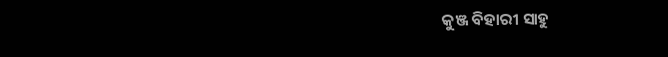କୁଞ୍ଜ ବିହାରୀ ସାହୁ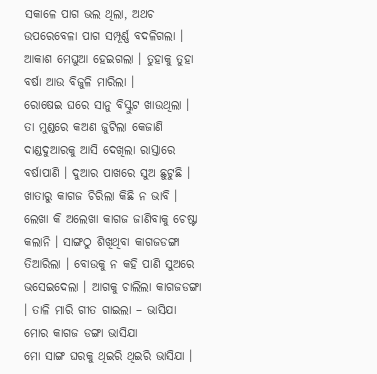ସକାଳେ ପାଗ ଭଲ ଥିଲା, ଅଥଚ ଉପରେବେଳା ପାଗ ସମ୍ପୂର୍ଣ୍ଣ ବଦଳିଗଲା । ଆକାଶ ମେଘୁଆ ହେଇଗଲା । ତୁହାକୁ ତୁହା ବର୍ଷା ଆଉ ବିଜୁଳି ମାରିଲା ।
ରୋଷେଇ ଘରେ ସାନୁ ବିସ୍କୁଟ ଖାଉଥିଲା । ତା ମୁଣ୍ଡରେ କଅଣ ଜୁଟିଲା କେଜାଣି ଦାଣ୍ଡଦୁଆରକୁ ଆସି ଦେଖିଲା ରାସ୍ତାରେ ବର୍ଷାପାଣି । ଦୁଆର ପାଖରେ ସୁଅ ଛୁଟୁଛି । ଖାତାରୁ କାଗଜ ଚିରିଲା କିଛି ନ ଭାବି । ଲେଖା କି ଅଲେଖା କାଗଜ ଜାଣିବାକୁ ଚେଷ୍ଟା କଲାନି । ସାଙ୍ଗଠୁ ଶିଖିଥିବା କାଗଜଡଙ୍ଗା ତିଆରିଲା । ବୋଉକୁ ନ କହି ପାଣି ସୁଅରେ ଭସେଇଦେଲା । ଆଗକୁ ଚାଲିଲା କାଗଜଡଙ୍ଗା । ତାଳି ମାରି ଗୀତ ଗାଇଲା – ଭାସିଯା ମୋର କାଗଜ ଡଙ୍ଗା ଭାସିଯା
ମୋ ସାଙ୍ଗ ଘରକୁ ଥିଇରି ଥିଇରି ଭାସିଯା ।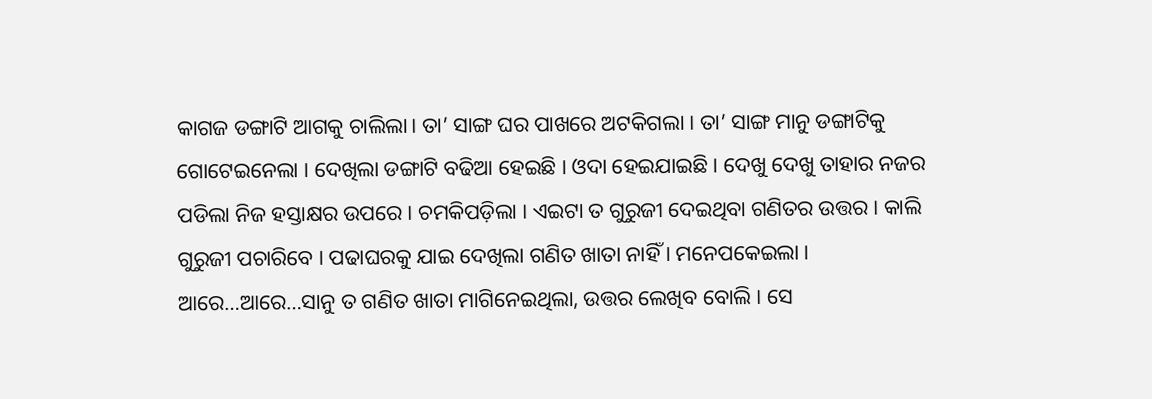କାଗଜ ଡଙ୍ଗାଟି ଆଗକୁ ଚାଲିଲା। ତା’ ସାଙ୍ଗ ଘର ପାଖରେ ଅଟକିଗଲା । ତା’ ସାଙ୍ଗ ମାନୁ ଡଙ୍ଗାଟିକୁ ଗୋଟେଇନେଲା । ଦେଖିଲା ଡଙ୍ଗାଟି ବଢିଆ ହେଇଛି । ଓଦା ହେଇଯାଇଛି । ଦେଖୁ ଦେଖୁ ତାହାର ନଜର ପଡିଲା ନିଜ ହସ୍ତାକ୍ଷର ଉପରେ । ଚମକିପଡ଼ିଲା । ଏଇଟା ତ ଗୁରୁଜୀ ଦେଇଥିବା ଗଣିତର ଉତ୍ତର । କାଲି ଗୁରୁଜୀ ପଚାରିବେ । ପଢାଘରକୁ ଯାଇ ଦେଖିଲା ଗଣିତ ଖାତା ନାହିଁ । ମନେପକେଇଲା ।
ଆରେ…ଆରେ…ସାନୁ ତ ଗଣିତ ଖାତା ମାଗିନେଇଥିଲା, ଉତ୍ତର ଲେଖିବ ବୋଲି । ସେ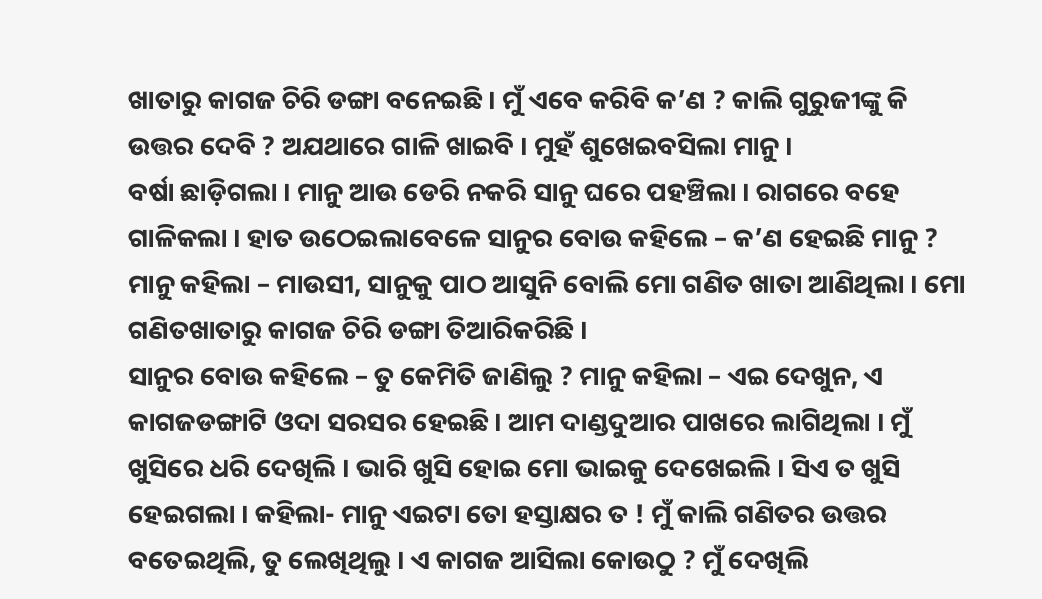ଖାତାରୁ କାଗଜ ଚିରି ଡଙ୍ଗା ବନେଇଛି । ମୁଁ ଏବେ କରିବି କ’ଣ ? କାଲି ଗୁରୁଜୀଙ୍କୁ କି ଉତ୍ତର ଦେବି ? ଅଯଥାରେ ଗାଳି ଖାଇବି । ମୁହଁ ଶୁଖେଇବସିଲା ମାନୁ ।
ବର୍ଷା ଛାଡ଼ିଗଲା । ମାନୁ ଆଉ ଡେରି ନକରି ସାନୁ ଘରେ ପହଞ୍ଚିଲା । ରାଗରେ ବହେ ଗାଳିକଲା । ହାତ ଉଠେଇଲାବେଳେ ସାନୁର ବୋଉ କହିଲେ – କ’ଣ ହେଇଛି ମାନୁ ?
ମାନୁ କହିଲା – ମାଉସୀ, ସାନୁକୁ ପାଠ ଆସୁନି ବୋଲି ମୋ ଗଣିତ ଖାତା ଆଣିଥିଲା । ମୋ ଗଣିତଖାତାରୁ କାଗଜ ଚିରି ଡଙ୍ଗା ତିଆରିକରିଛି ।
ସାନୁର ବୋଉ କହିଲେ – ତୁ କେମିତି ଜାଣିଲୁ ? ମାନୁ କହିଲା – ଏଇ ଦେଖୁନ, ଏ କାଗଜଡଙ୍ଗାଟି ଓଦା ସରସର ହେଇଛି। ଆମ ଦାଣ୍ଡଦୁଆର ପାଖରେ ଲାଗିଥିଲା । ମୁଁ ଖୁସିରେ ଧରି ଦେଖିଲି । ଭାରି ଖୁସି ହୋଇ ମୋ ଭାଇକୁ ଦେଖେଇଲି । ସିଏ ତ ଖୁସି ହେଇଗଲା । କହିଲା- ମାନୁ ଏଇଟା ତୋ ହସ୍ତାକ୍ଷର ତ ! ମୁଁ କାଲି ଗଣିତର ଉତ୍ତର ବତେଇଥିଲି, ତୁ ଲେଖିଥିଲୁ । ଏ କାଗଜ ଆସିଲା କୋଉଠୁ ? ମୁଁ ଦେଖିଲି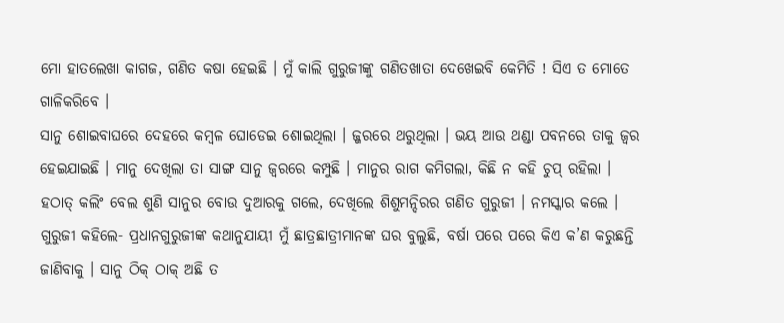ମୋ ହାତଲେଖା କାଗଜ, ଗଣିତ କଷା ହେଇଛି । ମୁଁ କାଲି ଗୁରୁଜୀଙ୍କୁ ଗଣିତଖାତା ଦେଖେଇବି କେମିତି ! ସିଏ ତ ମୋତେ ଗାଳିକରିବେ ।
ସାନୁ ଶୋଇବାଘରେ ଦେହରେ କମ୍ବଳ ଘୋଡେଇ ଶୋଇଥିଲା । ଜ୍ଜରରେ ଥରୁଥିଲା । ଭୟ ଆଉ ଥଣ୍ଡା ପବନରେ ତାକୁ ଜ୍ୱର ହେଇଯାଇଛି । ମାନୁ ଦେଖିଲା ତା ସାଙ୍ଗ ସାନୁ ଜ୍ୱରରେ କମ୍ପୁଛି । ମାନୁର ରାଗ କମିଗଲା, କିଛି ନ କହି ଚୁପ୍ ରହିଲା ।
ହଠାତ୍ କଲିଂ ବେଲ ଶୁଣି ସାନୁର ବୋଉ ଦୁଆରକୁ ଗଲେ, ଦେଖିଲେ ଶିଶୁମନ୍ଦିରର ଗଣିତ ଗୁରୁଜୀ । ନମସ୍କାର କଲେ । ଗୁରୁଜୀ କହିଲେ- ପ୍ରଧାନଗୁରୁଜୀଙ୍କ କଥାନୁଯାୟୀ ମୁଁ ଛାତ୍ରଛାତ୍ରୀମାନଙ୍କ ଘର ବୁଲୁଛି, ବର୍ଷା ପରେ ପରେ କିଏ କ’ଣ କରୁଛନ୍ତି ଜାଣିବାକୁ । ସାନୁ ଠିକ୍ ଠାକ୍ ଅଛି ତ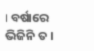। ବର୍ଷାରେ ଭିଜିନି ତ ।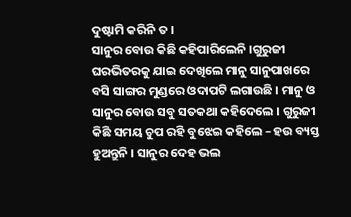ଦୁଷ୍ଟାମି କରିନି ତ ।
ସାନୁର ବୋଉ କିଛି କହିପାରିଲେନି ।ଗୁରୁଜୀ ଘରଭିତରକୁ ଯାଇ ଦେଖିଲେ ମାନୁ ସାନୁପାଖରେ ବସି ସାଙ୍ଗର ମୁଣ୍ଡରେ ଓଦାପଟି ଲଗାଉଛି । ମାନୁ ଓ ସାନୁର ବୋଉ ସବୁ ସତକଥା କହିଦେଲେ । ଗୁରୁଜୀ କିଛି ସମୟ ଚୁପ ରହି ବୁଝେଇ କହିଲେ – ହଉ ବ୍ୟସ୍ତ ହୁଅନ୍ତୁନି । ସାନୁର ଦେହ ଭଲ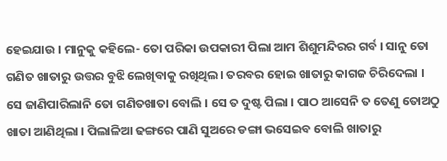ହେଇଯାଉ । ମାନୁକୁ କହିଲେ- ତୋ ପରିକା ଉପକାରୀ ପିଲା ଆମ ଶିଶୁମନ୍ଦିରର ଗର୍ବ । ସାନୁ ତୋ ଗଣିତ ଖାତାରୁ ଉତ୍ତର ବୁଝି ଲେଖିବାକୁ ରଖିଥିଲ। ତରବର ହୋଇ ଖାତାରୁ କାଗଜ ଚିରିଦେଲା । ସେ ଜାଣିପାରିଲାନି ତୋ ଗଣିତଖାତା ବୋଲି । ସେ ତ ଦୁଷ୍ଟ ପିଲା । ପାଠ ଆସେନି ତ ତେଣୁ ତୋଅଠୁ ଖାତା ଆଣିଥିଲା । ପିଲାଳିଆ ଢଙ୍ଗରେ ପାଣି ସୁଅରେ ଡଙ୍ଗା ଭସେଇବ ବୋଲି ଖାତାରୁ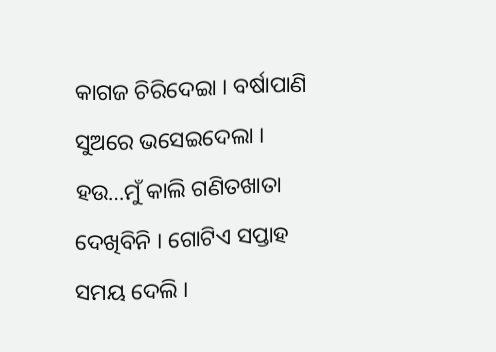କାଗଜ ଚିରିଦେଇା । ବର୍ଷାପାଣି ସୁଅରେ ଭସେଇଦେଲା । ହଉ…ମୁଁ କାଲି ଗଣିତଖାତା ଦେଖିବିନି । ଗୋଟିଏ ସପ୍ତାହ ସମୟ ଦେଲି ।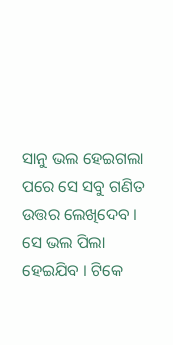ସାନୁ ଭଲ ହେଇଗଲା ପରେ ସେ ସବୁ ଗଣିତ ଉତ୍ତର ଲେଖିଦେବ । ସେ ଭଲ ପିଲା ହେଇଯିବ । ଟିକେ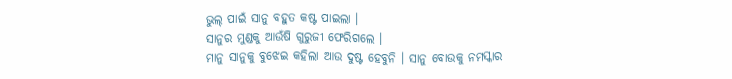ଭୁଲ୍ ପାଇଁ ସାନୁ ବହୁତ କଷ୍ଟ ପାଇଲା ।
ସାନୁର ମୁଣ୍ଡକୁ ଆଉଁଷି ଗୁରୁଜୀ ଫେରିଗଲେ ।
ମାନୁ ସାନୁକୁ ବୁଝେଇ କହିଲା ଆଉ ଦୁଷ୍ଟ ହେବୁନି । ସାନୁ ବୋଉକୁ ନମସ୍କାର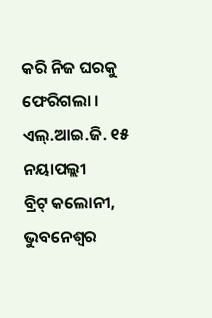କରି ନିଜ ଘରକୁ ଫେରିଗଲା ।
ଏଲ୍.ଆଇ.ଜି. ୧୫ ନୟାପଲ୍ଲୀ
ବ୍ରିଟ୍ କଲୋନୀ, ଭୁବନେଶ୍ବର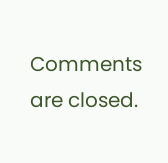Comments are closed.